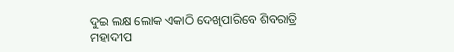ଦୁଇ ଲକ୍ଷ ଲୋକ ଏକାଠି ଦେଖିପାରିବେ ଶିବରାତ୍ରି ମହାଦୀପ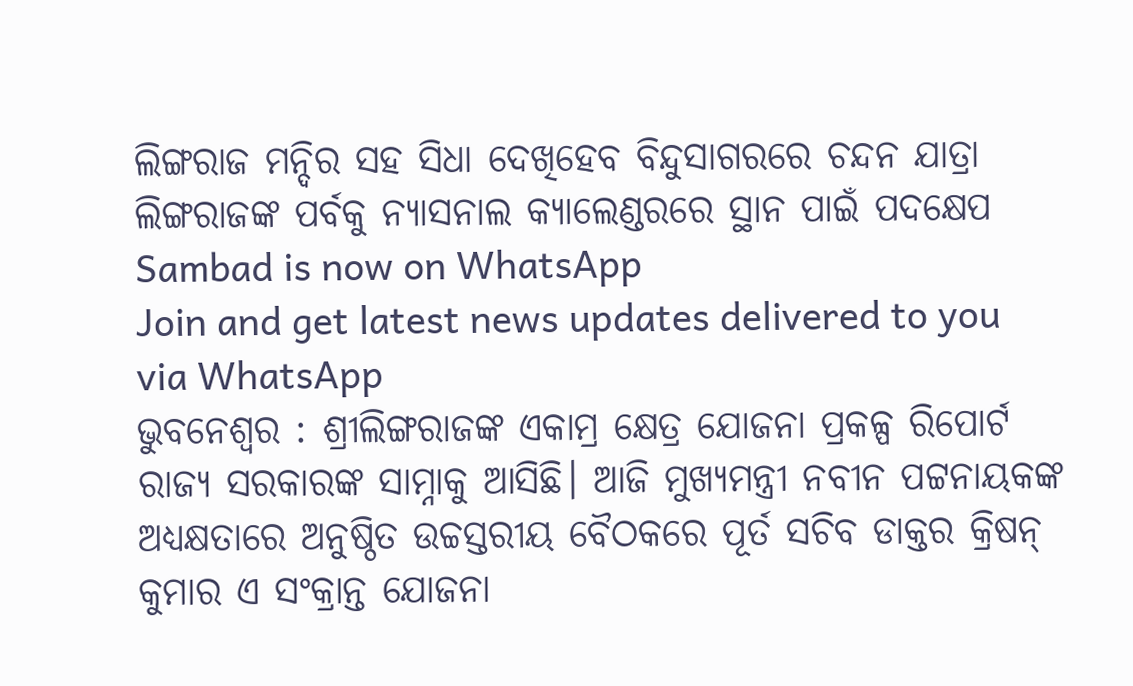ଲିଙ୍ଗରାଜ ମନ୍ଦିର ସହ ସିଧା ଦେଖିହେବ ବିନ୍ଦୁସାଗରରେ ଚନ୍ଦନ ଯାତ୍ରା
ଲିଙ୍ଗରାଜଙ୍କ ପର୍ବକୁ ନ୍ୟାସନାଲ କ୍ୟାଲେଣ୍ଡରରେ ସ୍ଥାନ ପାଇଁ ପଦକ୍ଷେପ
Sambad is now on WhatsApp
Join and get latest news updates delivered to you via WhatsApp
ଭୁବନେଶ୍ୱର : ଶ୍ରୀଲିଙ୍ଗରାଜଙ୍କ ଏକାମ୍ର କ୍ଷେତ୍ର ଯୋଜନା ପ୍ରକଳ୍ପ ରିପୋର୍ଟ ରାଜ୍ୟ ସରକାରଙ୍କ ସାମ୍ନାକୁ ଆସିଛି। ଆଜି ମୁଖ୍ୟମନ୍ତ୍ରୀ ନବୀନ ପଟ୍ଟନାୟକଙ୍କ ଅଧ୍ୟକ୍ଷତାରେ ଅନୁଷ୍ଠିତ ଉଚ୍ଚସ୍ତରୀୟ ବୈଠକରେ ପୂର୍ତ ସଚିବ ଡାକ୍ତର କ୍ରିଷନ୍ କୁମାର ଏ ସଂକ୍ରାନ୍ତ ଯୋଜନା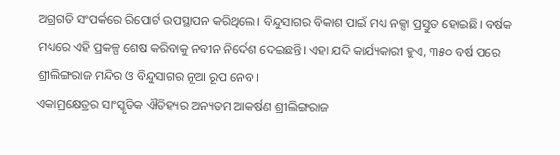ଅଗ୍ରଗତି ସଂପର୍କରେ ରିପୋର୍ଟ ଉପସ୍ଥାପନ କରିଥିଲେ। ବିନ୍ଦୁସାଗର ବିକାଶ ପାଇଁ ମଧ୍ୟ ନକ୍ସା ପ୍ରସ୍ତୁତ ହୋଇଛି। ବର୍ଷକ ମଧ୍ୟରେ ଏହି ପ୍ରକଳ୍ପ ଶେଷ କରିବାକୁ ନବୀନ ନିର୍ଦେଶ ଦେଇଛନ୍ତି। ଏହା ଯଦି କାର୍ଯ୍ୟକାରୀ ହୁଏ, ୩୫୦ ବର୍ଷ ପରେ ଶ୍ରୀଲିଙ୍ଗରାଜ ମନ୍ଦିର ଓ ବିନ୍ଦୁସାଗର ନୂଆ ରୂପ ନେବ।
ଏକାମ୍ରକ୍ଷେତ୍ରର ସାଂସ୍କୃତିକ ଐତିହ୍ୟର ଅନ୍ୟତମ ଆକର୍ଷଣ ଶ୍ରୀଲିଙ୍ଗରାଜ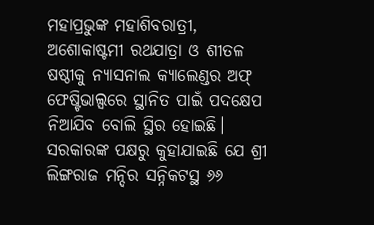ମହାପ୍ରଭୁଙ୍କ ମହାଶିବରାତ୍ରୀ, ଅଶୋକାଷ୍ଟମୀ ରଥଯାତ୍ରା ଓ ଶୀତଳ ଷଷ୍ଠୀକୁ ନ୍ୟାସନାଲ କ୍ୟାଲେଣ୍ଡର ଅଫ୍ ଫେଷ୍ଟିଭାଲ୍ସରେ ସ୍ଥାନିତ ପାଇଁ ପଦକ୍ଷେପ ନିଆଯିବ ବୋଲି ସ୍ଥିର ହୋଇଛି। ସରକାରଙ୍କ ପକ୍ଷରୁ କୁହାଯାଇଛି ଯେ ଶ୍ରୀ ଲିଙ୍ଗରାଜ ମନ୍ଦିର ସନ୍ନିକଟସ୍ଥ ୬୬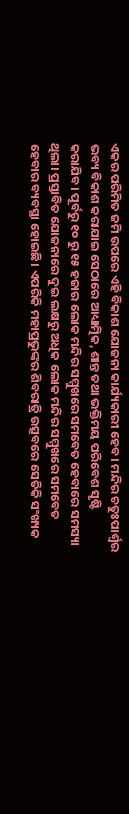ଏକର ପରିମିତ ଜମି ଉପରେ ଏହି ବିକାଶ ଯୋଜନା କାର୍ଯ୍ୟକାରୀ ହେବ। ମନ୍ଦିର ଚତୁଃପାର୍ଶ୍ବର ଭବ୍ୟ ବିକାଶ କରାଯାଇ ସେଠାରେ ଆଧ୍ୟାତ୍ମିକ, ଶାନ୍ତ ତଥା ଭକ୍ତିମୟ ପରିବେଶ ସୃଷ୍ଟି କରାଯିବ। ପୂର୍ବରୁ ୧୦ ରୁ ୧୫ ହଜାର ଲୋକ ମନ୍ଦିର ସମ୍ମୁଖରେ ସମବେତ ହେବାରେ ସମସ୍ୟା ଥିଲା। ପ୍ରସ୍ତାବିତ ଯୋଜନାରେ ଦୁଇ ଲକ୍ଷରୁ ଅଧିକ ଲୋକ ମନ୍ଦିର ସମ୍ମୁଖରେ ସମବେତ ହେବାର ବ୍ୟବସ୍ଥା ହୋଇଛି। ଏପରିକି ମହାପ୍ରଭୁଙ୍କର ଶିବରାତ୍ରି ଉତ୍ସବରେ ସେତିକି ସଂଖ୍ୟକ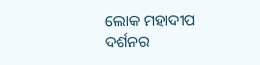ଲୋକ ମହାଦୀପ ଦର୍ଶନର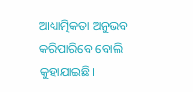ଆଧ୍ୟାତ୍ମିକତା ଅନୁଭବ କରିପାରିବେ ବୋଲି କୁହାଯାଇଛି।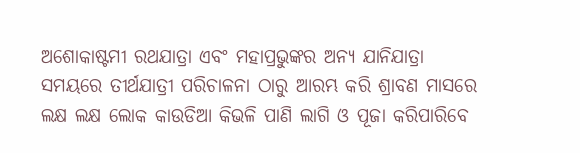ଅଶୋକାଷ୍ଟମୀ ରଥଯାତ୍ରା ଏବଂ ମହାପ୍ରଭୁଙ୍କର ଅନ୍ୟ ଯାନିଯାତ୍ରା ସମୟରେ ତୀର୍ଥଯାତ୍ରୀ ପରିଚାଳନା ଠାରୁ ଆରମ୍ଭ କରି ଶ୍ରାବଣ ମାସରେ ଲକ୍ଷ ଲକ୍ଷ ଲୋକ କାଉଡିଆ କିଭଳି ପାଣି ଲାଗି ଓ ପୂଜା କରିପାରିବେ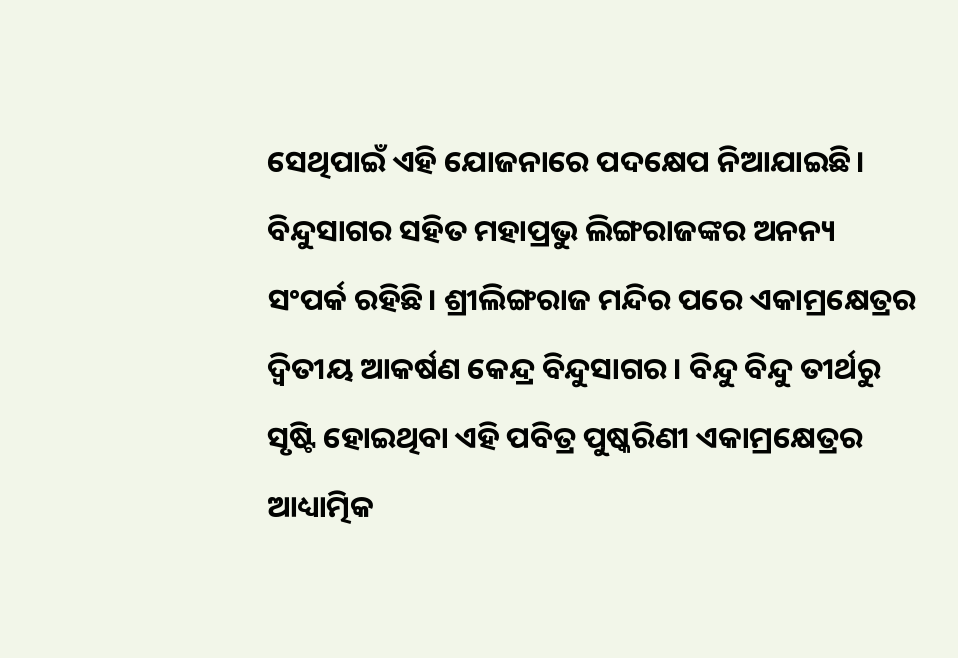ସେଥିପାଇଁ ଏହି ଯୋଜନାରେ ପଦକ୍ଷେପ ନିଆଯାଇଛି।
ବିନ୍ଦୁସାଗର ସହିତ ମହାପ୍ରଭୁ ଲିଙ୍ଗରାଜଙ୍କର ଅନନ୍ୟ ସଂପର୍କ ରହିଛି। ଶ୍ରୀଲିଙ୍ଗରାଜ ମନ୍ଦିର ପରେ ଏକାମ୍ରକ୍ଷେତ୍ରର ଦ୍ବିତୀୟ ଆକର୍ଷଣ କେନ୍ଦ୍ର ବିନ୍ଦୁସାଗର। ବିନ୍ଦୁ ବିନ୍ଦୁ ତୀର୍ଥରୁ ସୃଷ୍ଟି ହୋଇଥିବା ଏହି ପବିତ୍ର ପୁଷ୍କରିଣୀ ଏକାମ୍ରକ୍ଷେତ୍ରର ଆଧ୍ୟାତ୍ମିକ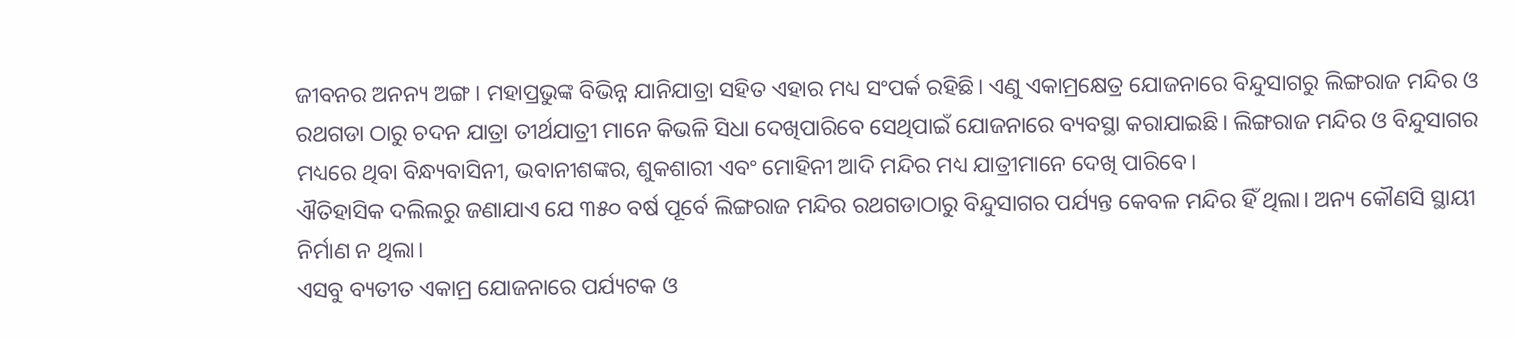ଜୀବନର ଅନନ୍ୟ ଅଙ୍ଗ। ମହାପ୍ରଭୁଙ୍କ ବିଭିନ୍ନ ଯାନିଯାତ୍ରା ସହିତ ଏହାର ମଧ୍ୟ ସଂପର୍କ ରହିଛି। ଏଣୁ ଏକାମ୍ରକ୍ଷେତ୍ର ଯୋଜନାରେ ବିନ୍ଦୁସାଗରୁ ଲିଙ୍ଗରାଜ ମନ୍ଦିର ଓ ରଥଗଡା ଠାରୁ ଚଦନ ଯାତ୍ରା ତୀର୍ଥଯାତ୍ରୀ ମାନେ କିଭଳି ସିଧା ଦେଖିପାରିବେ ସେଥିପାଇଁ ଯୋଜନାରେ ବ୍ୟବସ୍ଥା କରାଯାଇଛି। ଲିଙ୍ଗରାଜ ମନ୍ଦିର ଓ ବିନ୍ଦୁସାଗର ମଧ୍ୟରେ ଥିବା ବିନ୍ଧ୍ୟବାସିନୀ, ଭବାନୀଶଙ୍କର, ଶୁକଶାରୀ ଏବଂ ମୋହିନୀ ଆଦି ମନ୍ଦିର ମଧ୍ୟ ଯାତ୍ରୀମାନେ ଦେଖି ପାରିବେ।
ଐତିହାସିକ ଦଲିଲରୁ ଜଣାଯାଏ ଯେ ୩୫୦ ବର୍ଷ ପୂର୍ବେ ଲିଙ୍ଗରାଜ ମନ୍ଦିର ରଥଗଡାଠାରୁ ବିନ୍ଦୁସାଗର ପର୍ଯ୍ୟନ୍ତ କେବଳ ମନ୍ଦିର ହିଁ ଥିଲା। ଅନ୍ୟ କୌଣସି ସ୍ଥାୟୀ ନିର୍ମାଣ ନ ଥିଲା।
ଏସବୁ ବ୍ୟତୀତ ଏକାମ୍ର ଯୋଜନାରେ ପର୍ଯ୍ୟଟକ ଓ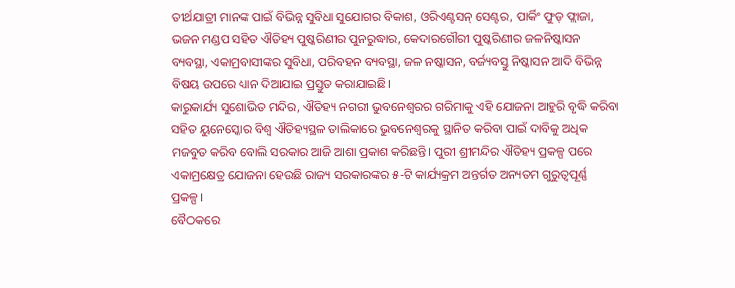ତୀର୍ଥଯାତ୍ରୀ ମାନଙ୍କ ପାଇଁ ବିଭିନ୍ନ ସୁବିଧା ସୁଯୋଗର ବିକାଶ, ଓରିଏଣ୍ଟସନ୍ ସେଣ୍ଟର, ପାର୍କିଂ ଫୁଡ୍ ଫ୍ଲାଜା, ଭଜନ ମଣ୍ଡପ ସହିତ ଐତିହ୍ୟ ପୁଷ୍କରିଣୀର ପୁନରୁଦ୍ଧାର, କେଦାରଗୌରୀ ପୁଷ୍କରିଣୀର ଜଳନିଷ୍କାସନ ବ୍ୟବସ୍ଥା, ଏକାମ୍ରବାସୀଙ୍କର ସୁବିଧା, ପରିବହନ ବ୍ୟବସ୍ଥା, ଜଳ ନଷ୍କାସନ, ବର୍ଜ୍ୟବସ୍ତୁ ନିଷ୍କାସନ ଆଦି ବିଭିନ୍ନ ବିଷୟ ଉପରେ ଧ୍ୟାନ ଦିଆଯାଇ ପ୍ରସ୍ତୁତ କରାଯାଇଛି।
କାରୁକାର୍ଯ୍ୟ ସୁଶୋଭିତ ମନ୍ଦିର, ଐତିହ୍ୟ ନଗରୀ ଭୁବନେଶ୍ବରର ଗରିମାକୁ ଏହି ଯୋଜନା ଆହୁରି ବୃଦ୍ଧି କରିବା ସହିତ ୟୁନେସ୍କୋର ବିଶ୍ବ ଐତିହ୍ୟସ୍ଥଳ ତାଲିକାରେ ଭୁବନେଶ୍ବରକୁ ସ୍ଥାନିତ କରିବା ପାଇଁ ଦାବିକୁ ଅଧିକ ମଜବୁତ କରିବ ବୋଲି ସରକାର ଆଜି ଆଶା ପ୍ରକାଶ କରିଛନ୍ତି। ପୁରୀ ଶ୍ରୀମନ୍ଦିର ଐତିହ୍ୟ ପ୍ରକଳ୍ପ ପରେ ଏକାମ୍ରକ୍ଷେତ୍ର ଯୋଜନା ହେଉଛି ରାଜ୍ୟ ସରକାରଙ୍କର ୫-ଟି କାର୍ଯ୍ୟକ୍ରମ ଅନ୍ତର୍ଗତ ଅନ୍ୟତମ ଗୁରୁତ୍ବପୂର୍ଣ୍ଣ ପ୍ରକଳ୍ପ।
ବୈଠକରେ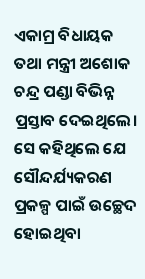ଏକାମ୍ର ବିଧାୟକ ତଥା ମନ୍ତ୍ରୀ ଅଶୋକ ଚନ୍ଦ୍ର ପଣ୍ଡା ବିଭିନ୍ନ ପ୍ରସ୍ତାବ ଦେଇଥିଲେ। ସେ କହିଥିଲେ ଯେ ସୌନ୍ଦର୍ଯ୍ୟକରଣ ପ୍ରକଳ୍ପ ପାଇଁ ଉଚ୍ଛେଦ ହୋଇଥିବା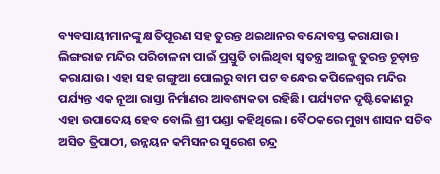ବ୍ୟବସାୟୀମାନଙ୍କୁ କ୍ଷତିପୂରଣ ସହ ତୁରନ୍ତ ଥଇଥାନର ବନ୍ଦୋବସ୍ତ କରାଯାଉ। ଲିଙ୍ଗରାଜ ମନ୍ଦିର ପରିଚାଳନା ପାଇଁ ପ୍ରସ୍ତୁତି ଚାଲିଥିବା ସ୍ବତନ୍ତ୍ର ଆଇନ୍କୁ ତୁରନ୍ତ ଚୂଡ଼ାନ୍ତ କରାଯାଉ। ଏହା ସହ ଗଙ୍ଗୁଆ ପୋଲରୁ ବାମ ପଟ ବନ୍ଧେର କପିଳେଶ୍ବର ମନ୍ଦିର ପର୍ଯ୍ୟନ୍ତ ଏକ ନୂଆ ରାସ୍ତା ନିର୍ମାଣର ଆବଶ୍ୟକତା ରହିଛି। ପର୍ଯ୍ୟଟନ ଦୃଷ୍ଟିକୋଣରୁ ଏହା ଉପାଦେୟ ହେବ ବୋଲି ଶ୍ରୀ ପଣ୍ଡା କହିଥିଲେ। ବୈଠକରେ ମୁଖ୍ୟ ଶାସନ ସଚିବ ଅସିତ ତ୍ରିପାଠୀ, ଉନ୍ନୟନ କମିସନର ସୁରେଶ ଚନ୍ଦ୍ର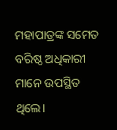ମହାପାତ୍ରଙ୍କ ସମେତ ବରିଷ୍ଠ ଅଧିକାରୀ ମାନେ ଉପସ୍ଥିତ ଥିଲେ।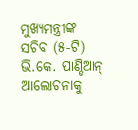ମୁଖ୍ୟମନ୍ତ୍ରୀଙ୍କ ସଚିବ (୫-ଟି) ଭି.କେ. ପାଣ୍ଡିଆନ୍ ଆଲୋଚନାକୁ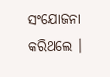ସଂଯୋଜନା କରିଥଲେ ।